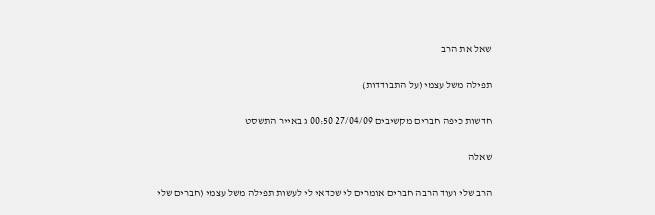שאל את הרב

תפילה משל עצמי (על התבודדות)

חדשות כיפה חברים מקשיבים 27/04/09 00:50 ג באייר התשסט

שאלה

הרב שלי ועוד הרבה חברים אומרים לי שכדאי לי לעשות תפילה משל עצמי (חברים שלי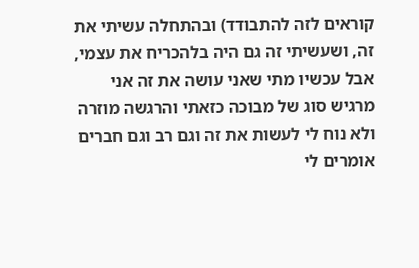קוראים לזה להתבודד) ובהתחלה עשיתי את זה, ושעשיתי זה גם היה בלהכריח את עצמי, אבל עכשיו מתי שאני עושה את זה אני מרגיש סוג של מבוכה כזאתי והרגשה מוזרה ולא נוח לי לעשות את זה וגם רב וגם חברים אומרים לי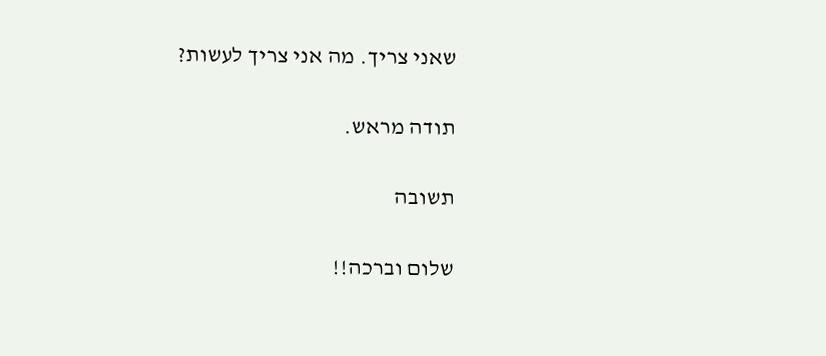שאני צריך. מה אני צריך לעשות?

תודה מראש.

תשובה

שלום וברכה!!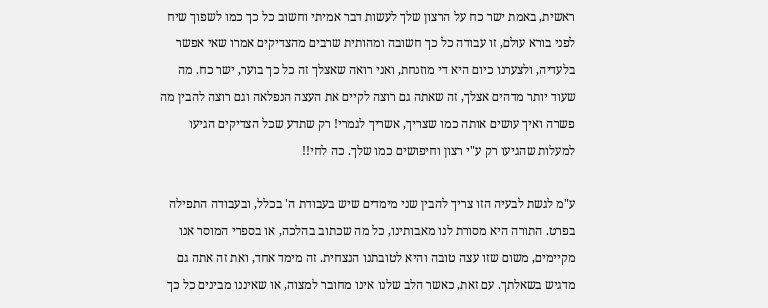ראשית, באמת ישר כח על הרצון שלך לעשות דבר אמיתי וחשוב כל כך כמו לשפוך שיח לפני בורא עולם, זו עבודה כל כך חשובה ומהותית שרבים מהצדיקים אמרו שאי אפשר בלעדיה, ולצערנו כיום היא די מוזנחת, ואני רואה שאצלך זה כל כך בוער, ישר כח. מה שעוד יותר מדהים אצלך, זה שאתה גם רוצה לקיים את העצה הנפלאה וגם רוצה להבין מה פשרה ואיך עושים אותה כמו שצריך, אשריך לגמרי! רק שתדע שכל הצדיקים הגיעו למעלות שהגיעו רק ע"י רצון וחיפושים כמו שלך. כה לחי!!

ע"מ לגשת לבעיה הזו צריך להבין שני מימדים שיש בעבודת ה' בכלל, ובעבודה התפילה בפרט. התורה היא מסורת לנו מאבותינו, כל מה שכתוב בהלכה, או בספרי המוסר אנו מקיימים, משום שזו עצה טובה והיא לטובתנו הנצחית. זה מימד אחד, ואת זה אתה גם מדגיש בשאלתך. עם זאת, כאשר הלב שלנו אינו מחובר למצוה, או שאיננו מבינים כל כך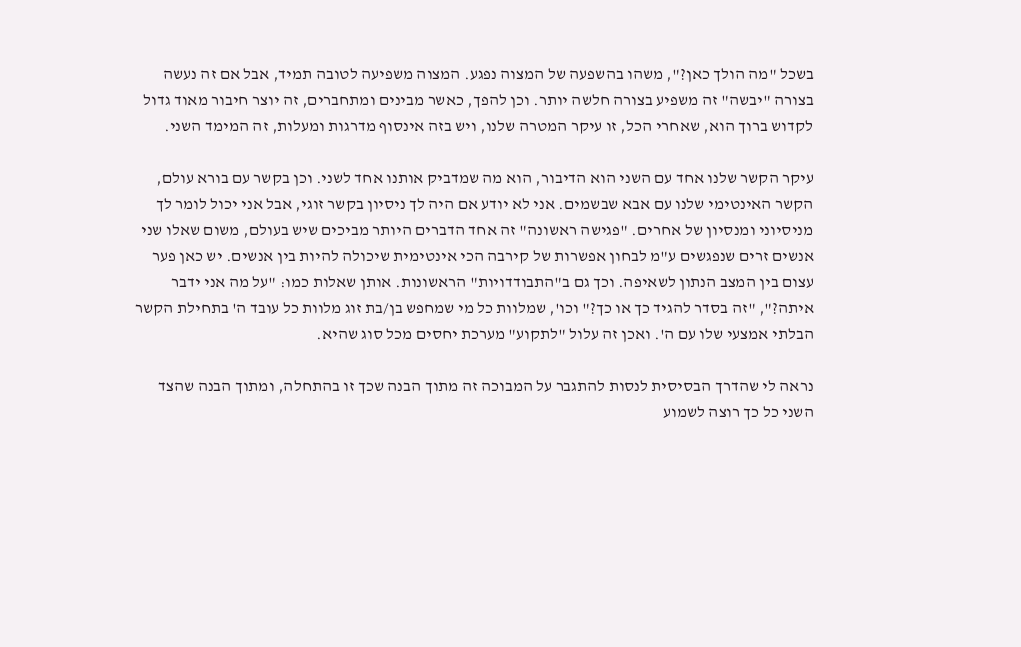בשכל "מה הולך כאן?", משהו בהשפעה של המצוה נפגע. המצוה משפיעה לטובה תמיד, אבל אם זה נעשה בצורה "יבשה" זה משפיע בצורה חלשה יותר. וכן להפך, כאשר מבינים ומתחברים, זה יוצר חיבור מאוד גדול לקדוש ברוך הוא, שאחרי הכל, זו עיקר המטרה שלנו, ויש בזה אינסוף מדרגות ומעלות, זה המימד השני.

עיקר הקשר שלנו אחד עם השני הוא הדיבור, הוא מה שמדביק אותנו אחד לשני. וכן בקשר עם בורא עולם, הקשר האינטימי שלנו עם אבא שבשמים. אני לא יודע אם היה לך ניסיון בקשר זוגי, אבל אני יכול לומר לך מניסיוני ומנסיון של אחרים. "פגישה ראשונה" זה אחד הדברים היותר מביכים שיש בעולם, משום שאלו שני אנשים זרים שנפגשים ע"מ לבחון אפשרות של קירבה הכי אינטימית שיכולה להיות בין אנשים. יש כאן פער עצום בין המצב הנתון לשאיפה. וכך גם ב"התבודדויות" הראשונות. אותן שאלות כמו: "על מה אני ידבר איתה?", "זה בסדר להגיד כך או כך?" וכו', שמלוות כל מי שמחפש בן/בת זוג מלוות כל עובד ה' בתחילת הקשר הבלתי אמצעי שלו עם ה'. ואכן זה עלול "לתקוע" מערכת יחסים מכל סוג שהיא.

נראה לי שהדרך הבסיסית לנסות להתגבר על המבוכה זה מתוך הבנה שכך זו בהתחלה, ומתוך הבנה שהצד השני כל כך רוצה לשמוע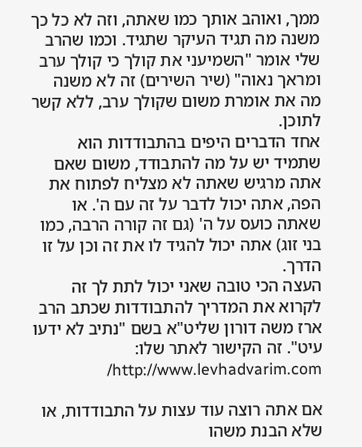ממך, ואוהב אותך כמו שאתה, וזה לא כל כך משנה מה תגיד העיקר שתגיד. וכמו שהרב שלי אומר "השמיעני את קולך כי קולך ערב ומראך נאוה" (שיר השירים) זה לא משנה מה את אומרת משום שקולך ערב, ללא קשר לתוכן.
אחד הדברים היפים בהתבודדות הוא שתמיד יש על מה להתבודד, משום שאם אתה מרגיש שאתה לא מצליח לפתוח את הפה, אתה יכול לדבר על זה עם ה'. או שאתה כועס על ה' (גם זה קורה הרבה, כמו בני זוג) אתה יכול להגיד לו את זה וכן על זו הדרך.
העצה הכי טובה שאני יכול לתת לך זה לקרוא את המדריך להתבודדות שכתב הרב ארז משה דורון שליט"א בשם "נתיב לא ידעו עיט". זה הקישור לאתר שלו: http://www.levhadvarim.com/

אם אתה רוצה עוד עצות על התבודדות, או שלא הבנת משהו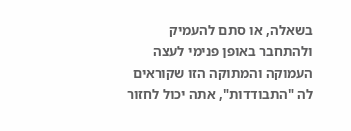בשאלה, או סתם להעמיק ולהתחבר באופן פנימי לעצה העמוקה והמתוקה הזו שקוראים לה "התבודדות", אתה יכול לחזור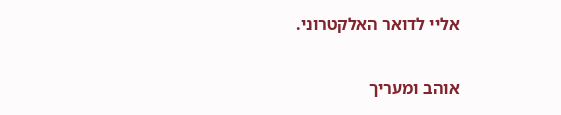אליי לדואר האלקטרוני.

אוהב ומעריך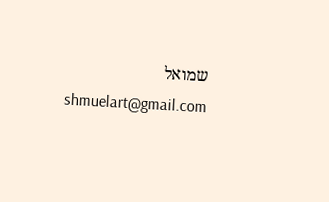שמואל
shmuelart@gmail.com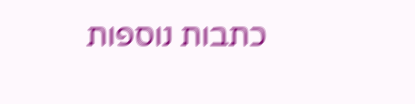כתבות נוספות